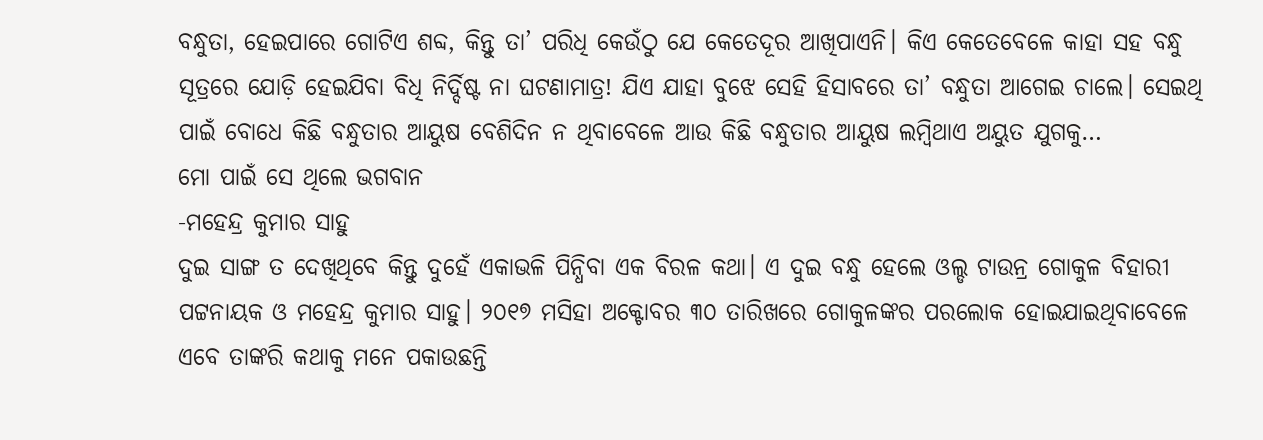ବନ୍ଧୁତା, ହେଇପାରେ ଗୋଟିଏ ଶବ୍ଦ, କିନ୍ତୁ ତା’ ପରିଧି କେଉଁଠୁ ଯେ କେତେଦୂର ଆଖିପାଏନି। କିଏ କେତେବେଳେ କାହା ସହ ବନ୍ଧୁ ସୂତ୍ରରେ ଯୋଡ଼ି ହେଇଯିବା ବିଧି ନିର୍ଦ୍ଦିଷ୍ଟ ନା ଘଟଣାମାତ୍ର! ଯିଏ ଯାହା ବୁଝେ ସେହି ହିସାବରେ ତା’ ବନ୍ଧୁତା ଆଗେଇ ଚାଲେ। ସେଇଥି ପାଇଁ ବୋଧେ କିଛି ବନ୍ଧୁତାର ଆୟୁଷ ବେଶିଦିନ ନ ଥିବାବେଳେ ଆଉ କିଛି ବନ୍ଧୁତାର ଆୟୁଷ ଲମ୍ବିଥାଏ ଅୟୁତ ଯୁଗକୁ…
ମୋ ପାଇଁ ସେ ଥିଲେ ଭଗବାନ
-ମହେନ୍ଦ୍ର କୁମାର ସାହୁ
ଦୁଇ ସାଙ୍ଗ ତ ଦେଖିଥିବେ କିନ୍ତୁ ଦୁହେଁ ଏକାଭଳି ପିନ୍ଧିବା ଏକ ବିରଳ କଥା। ଏ ଦୁଇ ବନ୍ଧୁ ହେଲେ ଓଲ୍ଡ ଟାଉନ୍ର ଗୋକୁଳ ବିହାରୀ ପଟ୍ଟନାୟକ ଓ ମହେନ୍ଦ୍ର କୁମାର ସାହୁ। ୨୦୧୭ ମସିହା ଅକ୍ଟୋବର ୩୦ ତାରିଖରେ ଗୋକୁଳଙ୍କର ପରଲୋକ ହୋଇଯାଇଥିବାବେଳେ ଏବେ ତାଙ୍କରି କଥାକୁ ମନେ ପକାଉଛନ୍ତି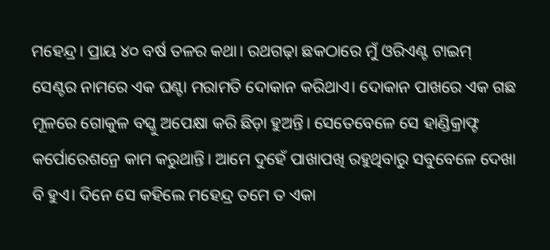ମହେନ୍ଦ୍ର। ପ୍ରାୟ ୪୦ ବର୍ଷ ତଳର କଥା। ରଥଗଢ଼ା ଛକଠାରେ ମୁଁ ଓରିଏଣ୍ଟ ଟାଇମ୍ ସେଣ୍ଟର ନାମରେ ଏକ ଘଣ୍ଟା ମରାମତି ଦୋକାନ କରିଥାଏ। ଦୋକାନ ପାଖରେ ଏକ ଗଛ ମୂଳରେ ଗୋକୁଳ ବସ୍କୁ ଅପେକ୍ଷା କରି ଛିଡ଼ା ହୁଅନ୍ତି। ସେତେବେଳେ ସେ ହାଣ୍ଡିକ୍ରାଫ୍ଟ କର୍ପୋରେଶନ୍ରେ କାମ କରୁଥାନ୍ତି। ଆମେ ଦୁହେଁ ପାଖାପଖି ରହୁଥିବାରୁ ସବୁବେଳେ ଦେଖା ବି ହୁଏ। ଦିନେ ସେ କହିଲେ ମହେନ୍ଦ୍ର ତମେ ତ ଏକା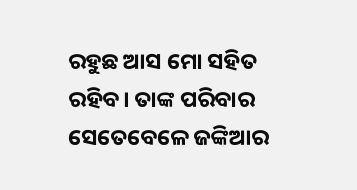ରହୁଛ ଆସ ମୋ ସହିତ ରହିବ। ତାଙ୍କ ପରିବାର ସେତେବେଳେ ଜଙ୍କିଆର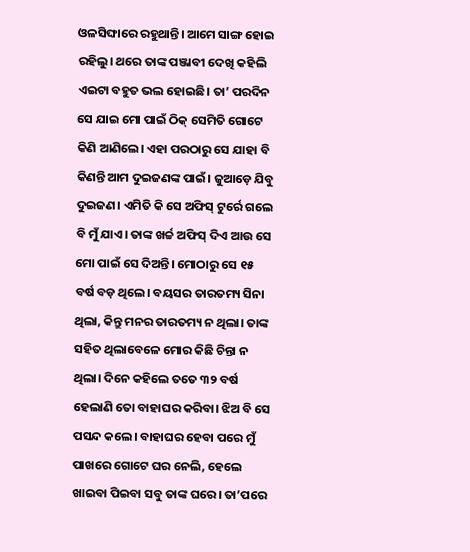ଓଳସିଙ୍ଘାରେ ରହୁଥାନ୍ତି। ଆମେ ସାଙ୍ଗ ହୋଇ ରହିଲୁ। ଥରେ ତାଙ୍କ ପଞ୍ଜାବୀ ଦେଖି କହିଲି ଏଇଟା ବହୁତ ଭଲ ହୋଇଛି। ତା’ ପରଦିନ ସେ ଯାଇ ମୋ ପାଇଁ ଠିକ୍ ସେମିତି ଗୋଟେ କିଣି ଆଣିଲେ। ଏହା ପରଠାରୁ ସେ ଯାହା ବି କିଣନ୍ତି ଆମ ଦୁଇଜଣଙ୍କ ପାଇଁ। ଜୁଆଡ଼େ ଯିବୁ ଦୁଇଜଣ। ଏମିତି କି ସେ ଅଫିସ୍ ଟୁର୍ରେ ଗଲେ ବି ମୁଁ ଯାଏ। ତାଙ୍କ ଖର୍ଚ୍ଚ ଅଫିସ୍ ଦିଏ ଆଉ ସେ ମୋ ପାଇଁ ସେ ଦିଅନ୍ତି। ମୋଠାରୁ ସେ ୧୫ ବର୍ଷ ବଡ଼ ଥିଲେ। ବୟସର ତାରତମ୍ୟ ସିନା ଥିଲା, କିନ୍ତୁ ମନର ତାରତମ୍ୟ ନ ଥିଲା। ତାଙ୍କ ସହିତ ଥିଲାବେଳେ ମୋର କିଛି ଚିନ୍ତା ନ ଥିଲା। ଦିନେ କହିଲେ ତତେ ୩୨ ବର୍ଷ ହେଲାଣି ତୋ ବାହାଘର କରିବା। ଝିଅ ବି ସେ ପସନ୍ଦ କଲେ। ବାହାଘର ହେବା ପରେ ମୁଁ ପାଖରେ ଗୋଟେ ଘର ନେଲି, ହେଲେ ଖାଇବା ପିଇବା ସବୁ ତାଙ୍କ ଘରେ। ତା’ପରେ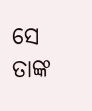ସେ ତାଙ୍କ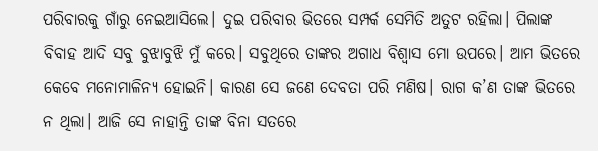ପରିବାରକୁ ଗାଁରୁ ନେଇଆସିଲେ। ଦୁଇ ପରିବାର ଭିତରେ ସମ୍ପର୍କ ସେମିତି ଅତୁଟ ରହିଲା। ପିଲାଙ୍କ ବିବାହ ଆଦି ସବୁ ବୁଝାବୁଝି ମୁଁ କରେ। ସବୁଥିରେ ତାଙ୍କର ଅଗାଧ ବିଶ୍ୱାସ ମୋ ଉପରେ। ଆମ ଭିତରେ କେବେ ମନୋମାଳିନ୍ୟ ହୋଇନି। କାରଣ ସେ ଜଣେ ଦେବତା ପରି ମଣିଷ। ରାଗ କ’ଣ ତାଙ୍କ ଭିତରେ ନ ଥିଲା। ଆଜି ସେ ନାହାନ୍ତି ତାଙ୍କ ବିନା ସତରେ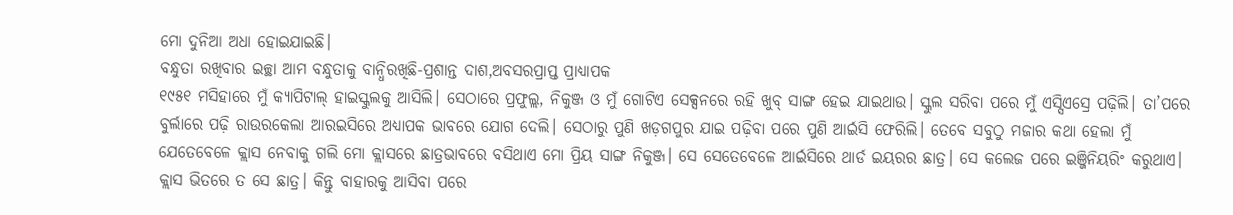ମୋ ଦୁନିଆ ଅଧା ହୋଇଯାଇଛି।
ବନ୍ଧୁତା ରଖିବାର ଇଚ୍ଛା ଆମ ବନ୍ଧୁତାକୁ ବାନ୍ଧିରଖିଛି-ପ୍ରଶାନ୍ତ ଦାଶ,ଅବସରପ୍ରାପ୍ତ ପ୍ରାଧ୍ୟାପକ
୧୯୫୧ ମସିହାରେ ମୁଁ କ୍ୟାପିଟାଲ୍ ହାଇସ୍କୁଲକୁ ଆସିଲି। ସେଠାରେ ପ୍ରଫୁଲ୍ଲ, ନିକୁଞ୍ଜ ଓ ମୁଁ ଗୋଟିଏ ସେକ୍ସନରେ ରହି ଖୁବ୍ ସାଙ୍ଗ ହେଇ ଯାଇଥାଉ। ସ୍କୁଲ ସରିବା ପରେ ମୁଁ ଏସ୍ସିଏସ୍ରେ ପଢ଼ିଲି। ତା’ପରେ ବୁର୍ଲାରେ ପଢ଼ି ରାଉରକେଲା ଆରଇସିରେ ଅଧ୍ୟାପକ ଭାବରେ ଯୋଗ ଦେଲି। ସେଠାରୁ ପୁଣି ଖଡ଼ଗପୁର ଯାଇ ପଢ଼ିବା ପରେ ପୁଣି ଆର୍ଇସି ଫେରିଲି। ତେବେ ସବୁଠୁ ମଜାର କଥା ହେଲା ମୁଁ ଯେତେବେଳେ କ୍ଲାସ ନେବାକୁ ଗଲି ମୋ କ୍ଲାସରେ ଛାତ୍ରଭାବରେ ବସିଥାଏ ମୋ ପ୍ରିୟ ସାଙ୍ଗ ନିକୁଞ୍ଜ। ସେ ସେତେବେଳେ ଆର୍ଇସିରେ ଥାର୍ଡ ଇୟରର ଛାତ୍ର। ସେ କଲେଜ ପରେ ଇଞ୍ଜିନିୟରିଂ କରୁଥାଏ। କ୍ଲାସ ଭିତରେ ତ ସେ ଛାତ୍ର। କିନ୍ତୁ ବାହାରକୁ ଆସିବା ପରେ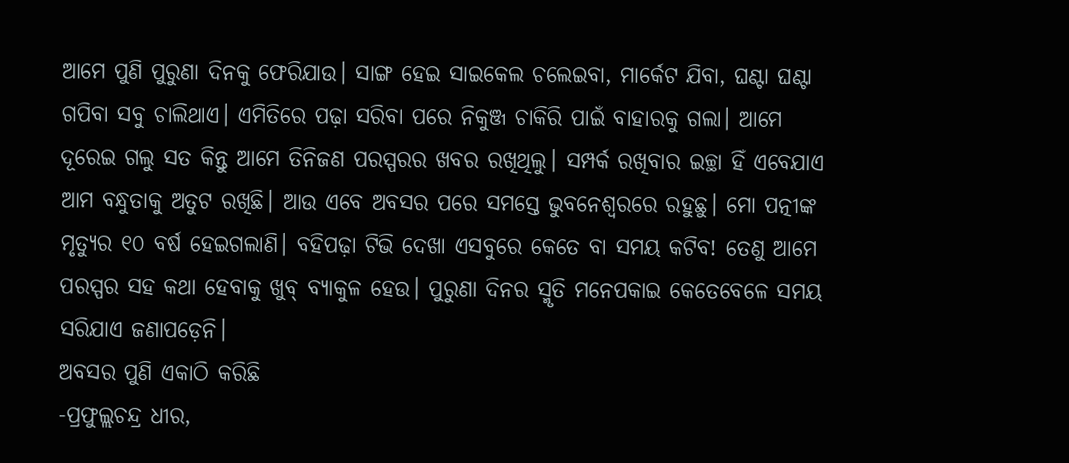ଆମେ ପୁଣି ପୁରୁଣା ଦିନକୁ ଫେରିଯାଉ। ସାଙ୍ଗ ହେଇ ସାଇକେଲ ଚଲେଇବା, ମାର୍କେଟ ଯିବା, ଘଣ୍ଟା ଘଣ୍ଟା ଗପିବା ସବୁ ଚାଲିଥାଏ। ଏମିତିରେ ପଢ଼ା ସରିବା ପରେ ନିକୁଞ୍ଜ ଚାକିରି ପାଇଁ ବାହାରକୁ ଗଲା। ଆମେ ଦୂରେଇ ଗଲୁ ସତ କିନ୍ତୁ ଆମେ ତିନିଜଣ ପରସ୍ପରର ଖବର ରଖିଥିଲୁ। ସମ୍ପର୍କ ରଖିବାର ଇଚ୍ଛା ହିଁ ଏବେଯାଏ ଆମ ବନ୍ଧୁତାକୁ ଅତୁଟ ରଖିଛି। ଆଉ ଏବେ ଅବସର ପରେ ସମସ୍ତେ ଭୁବନେଶ୍ୱରରେ ରହୁଛୁ। ମୋ ପତ୍ନୀଙ୍କ ମୃତ୍ୟୁର ୧୦ ବର୍ଷ ହେଇଗଲାଣି। ବହିପଢ଼ା ଟିଭି ଦେଖା ଏସବୁରେ କେତେ ବା ସମୟ କଟିବ! ତେଣୁ ଆମେ ପରସ୍ପର ସହ କଥା ହେବାକୁ ଖୁବ୍ ବ୍ୟାକୁଳ ହେଉ। ପୁରୁଣା ଦିନର ସ୍ମୃତି ମନେପକାଇ କେତେବେଳେ ସମୟ ସରିଯାଏ ଜଣାପଡ଼େନି।
ଅବସର ପୁଣି ଏକାଠି କରିଛି
-ପ୍ରଫୁଲ୍ଲଚନ୍ଦ୍ର ଧୀର,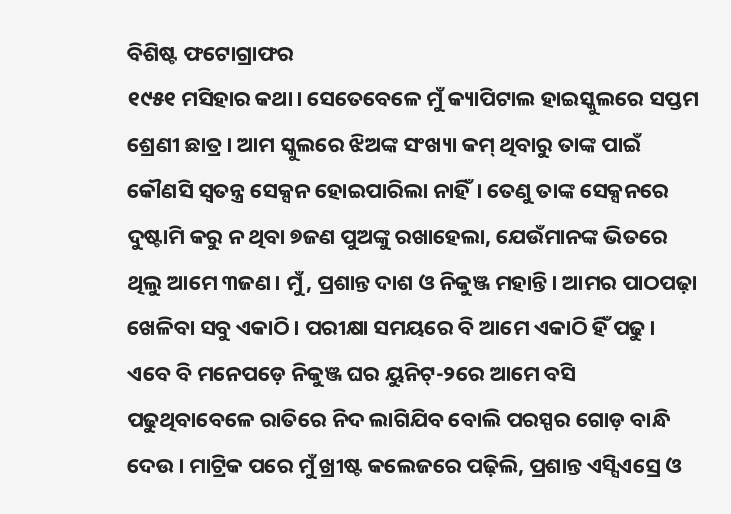ବିଶିଷ୍ଟ ଫଟୋଗ୍ରାଫର
୧୯୫୧ ମସିହାର କଥା। ସେତେବେଳେ ମୁଁ କ୍ୟାପିଟାଲ ହାଇସ୍କୁଲରେ ସପ୍ତମ ଶ୍ରେଣୀ ଛାତ୍ର। ଆମ ସ୍କୁଲରେ ଝିଅଙ୍କ ସଂଖ୍ୟା କମ୍ ଥିବାରୁ ତାଙ୍କ ପାଇଁ କୌଣସି ସ୍ବତନ୍ତ୍ର ସେକ୍ସନ ହୋଇପାରିଲା ନାହିଁ। ତେଣୁ ତାଙ୍କ ସେକ୍ସନରେ ଦୁଷ୍ଟାମି କରୁ ନ ଥିବା ୭ଜଣ ପୁଅଙ୍କୁ ରଖାହେଲା, ଯେଉଁମାନଙ୍କ ଭିତରେ ଥିଲୁ ଆମେ ୩ଜଣ। ମୁଁ, ପ୍ରଶାନ୍ତ ଦାଶ ଓ ନିକୁଞ୍ଜ ମହାନ୍ତି। ଆମର ପାଠପଢ଼ା ଖେଳିବା ସବୁ ଏକାଠି। ପରୀକ୍ଷା ସମୟରେ ବି ଆମେ ଏକାଠି ହିଁ ପଢୁ। ଏବେ ବି ମନେପଡ଼େ ନିକୁଞ୍ଜ ଘର ୟୁନିଟ୍-୨ରେ ଆମେ ବସି ପଢୁଥିବାବେଳେ ରାତିରେ ନିଦ ଲାଗିଯିବ ବୋଲି ପରସ୍ପର ଗୋଡ଼ ବାନ୍ଧି ଦେଉ। ମାଟ୍ରିକ ପରେ ମୁଁ ଖ୍ରୀଷ୍ଟ କଲେଜରେ ପଢ଼ିଲି, ପ୍ରଶାନ୍ତ ଏସ୍ସିଏସ୍ରେ ଓ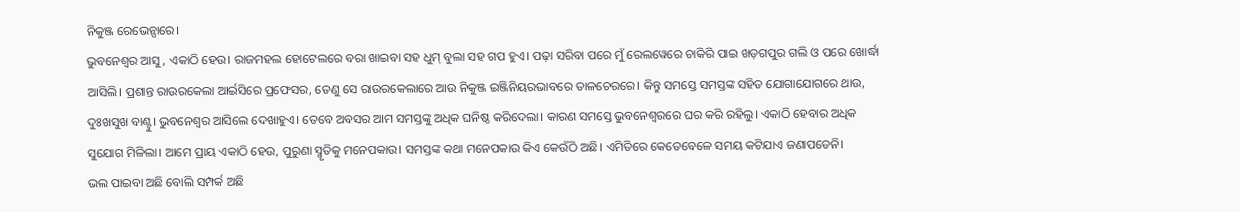ନିକୁଞ୍ଜ ରେଭେନ୍ସାରେ।
ଭୁବନେଶ୍ୱର ଆସୁ, ଏକାଠି ହେଉ। ରାଜମହଲ ହୋଟେଲରେ ବରା ଖାଇବା ସହ ଧୁମ୍ ବୁଲା ସହ ଗପ ହୁଏ। ପଢ଼ା ସରିବା ପରେ ମୁଁ ରେଲୱେରେ ଚାକିରି ପାଇ ଖଡ଼ଗପୁର ଗଲି ଓ ପରେ ଖୋର୍ଦ୍ଧା ଆସିଲି। ପ୍ରଶାନ୍ତ ରାଉରକେଲା ଆର୍ଇସିରେ ପ୍ରଫେସର, ତେଣୁ ସେ ରାଉରକେଲାରେ ଆଉ ନିକୁଞ୍ଜ ଇଞ୍ଜିନିୟରଭାବରେ ତାଳଚେରରେ। କିନ୍ତୁ ସମସ୍ତେ ସମସ୍ତଙ୍କ ସହିତ ଯୋଗାଯୋଗରେ ଥାଉ, ଦୁଃଖସୁଖ ବାଣ୍ଟୁ। ଭୁବନେଶ୍ୱର ଆସିଲେ ଦେଖାହୁଏ। ତେବେ ଅବସର ଆମ ସମସ୍ତଙ୍କୁ ଅଧିକ ଘନିଷ୍ଠ କରିଦେଲା। କାରଣ ସମସ୍ତେ ଭୁବନେଶ୍ୱରରେ ଘର କରି ରହିଲୁ। ଏକାଠି ହେବାର ଅଧିକ ସୁଯୋଗ ମିଳିଲା। ଆମେ ପ୍ରାୟ ଏକାଠି ହେଉ, ପୁରୁଣା ସ୍ମୃତିକୁ ମନେପକାଉ। ସମସ୍ତଙ୍କ କଥା ମନେପକାଉ କିଏ କେଉଁଠି ଅଛି। ଏମିତିରେ କେତେବେଳେ ସମୟ କଟିଯାଏ ଜଣାପଡେନି।
ଭଲ ପାଇବା ଅଛି ବୋଲି ସମ୍ପର୍କ ଅଛି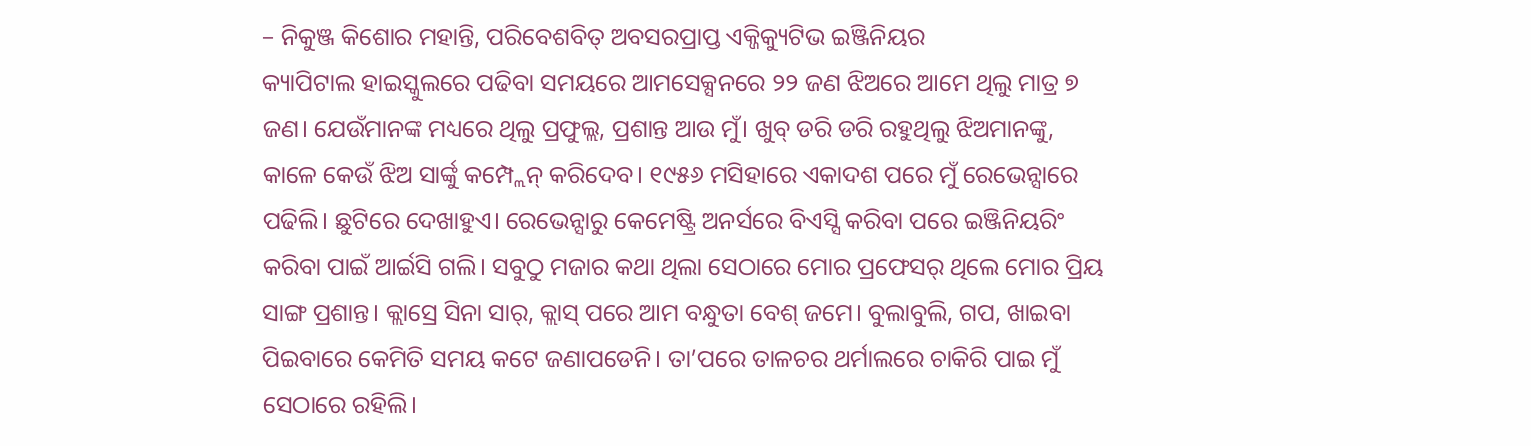– ନିକୁଞ୍ଜ କିଶୋର ମହାନ୍ତି, ପରିବେଶବିତ୍ ଅବସରପ୍ରାପ୍ତ ଏକ୍ଜିକ୍ୟୁଟିଭ ଇଞ୍ଜିନିୟର
କ୍ୟାପିଟାଲ ହାଇସ୍କୁଲରେ ପଢିବା ସମୟରେ ଆମସେକ୍ସନରେ ୨୨ ଜଣ ଝିଅରେ ଆମେ ଥିଲୁ ମାତ୍ର ୭ ଜଣ। ଯେଉଁମାନଙ୍କ ମଧ୍ୟରେ ଥିଲୁ ପ୍ରଫୁଲ୍ଲ, ପ୍ରଶାନ୍ତ ଆଉ ମୁଁ। ଖୁବ୍ ଡରି ଡରି ରହୁଥିଲୁ ଝିଅମାନଙ୍କୁ, କାଳେ କେଉଁ ଝିଅ ସାର୍ଙ୍କୁ କମ୍ପ୍ଲେନ୍ କରିଦେବ। ୧୯୫୬ ମସିହାରେ ଏକାଦଶ ପରେ ମୁଁ ରେଭେନ୍ସାରେ ପଢିଲି। ଛୁଟିରେ ଦେଖାହୁଏ। ରେଭେନ୍ସାରୁ କେମେଷ୍ଟ୍ରି ଅନର୍ସରେ ବିଏସ୍ସି କରିବା ପରେ ଇଞ୍ଜିନିୟରିଂ କରିବା ପାଇଁ ଆର୍ଇସି ଗଲି। ସବୁଠୁ ମଜାର କଥା ଥିଲା ସେଠାରେ ମୋର ପ୍ରଫେସର୍ ଥିଲେ ମୋର ପ୍ରିୟ ସାଙ୍ଗ ପ୍ରଶାନ୍ତ। କ୍ଲାସ୍ରେ ସିନା ସାର୍, କ୍ଲାସ୍ ପରେ ଆମ ବନ୍ଧୁତା ବେଶ୍ ଜମେ। ବୁଲାବୁଲି, ଗପ, ଖାଇବା ପିଇବାରେ କେମିତି ସମୟ କଟେ ଜଣାପଡେନି। ତା’ପରେ ତାଳଚର ଥର୍ମାଲରେ ଚାକିରି ପାଇ ମୁଁ ସେଠାରେ ରହିଲି।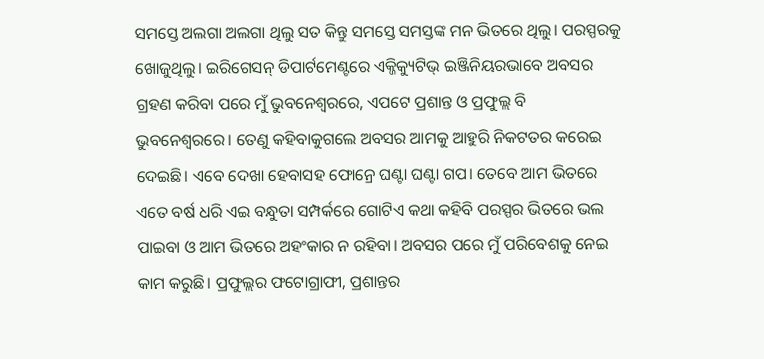ସମସ୍ତେ ଅଲଗା ଅଲଗା ଥିଲୁ ସତ କିନ୍ତୁ ସମସ୍ତେ ସମସ୍ତଙ୍କ ମନ ଭିତରେ ଥିଲୁ। ପରସ୍ପରକୁ ଖୋଜୁଥିଲୁ। ଇରିଗେସନ୍ ଡିପାର୍ଟମେଣ୍ଟରେ ଏକ୍ଜିକ୍ୟୁଟିଭ୍ ଇଞ୍ଜିନିୟରଭାବେ ଅବସର ଗ୍ରହଣ କରିବା ପରେ ମୁଁ ଭୁବନେଶ୍ୱରରେ, ଏପଟେ ପ୍ରଶାନ୍ତ ଓ ପ୍ରଫୁଲ୍ଲ ବି ଭୁବନେଶ୍ୱରରେ। ତେଣୁ କହିବାକୁଗଲେ ଅବସର ଆମକୁ ଆହୁରି ନିକଟତର କରେଇ ଦେଇଛି। ଏବେ ଦେଖା ହେବାସହ ଫୋନ୍ରେ ଘଣ୍ଟା ଘଣ୍ଟା ଗପ। ତେବେ ଆମ ଭିତରେ ଏତେ ବର୍ଷ ଧରି ଏଇ ବନ୍ଧୁତା ସମ୍ପର୍କରେ ଗୋଟିଏ କଥା କହିବି ପରସ୍ପର ଭିତରେ ଭଲ ପାଇବା ଓ ଆମ ଭିତରେ ଅହଂକାର ନ ରହିବା। ଅବସର ପରେ ମୁଁ ପରିବେଶକୁ ନେଇ କାମ କରୁଛି। ପ୍ରଫୁଲ୍ଲର ଫଟୋଗ୍ରାଫୀ, ପ୍ରଶାନ୍ତର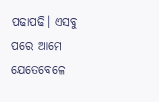ପଢାପଢି। ଏସବୁ ପରେ ଆମେ ଯେତେବେଳେ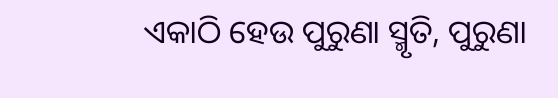ଏକାଠି ହେଉ ପୁରୁଣା ସ୍ମୃତି, ପୁରୁଣା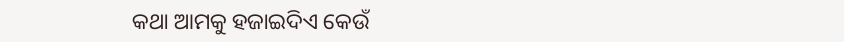କଥା ଆମକୁ ହଜାଇଦିଏ କେଉଁ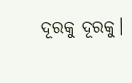ଦୂରକୁ ଦୂରକୁ।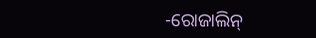-ରୋଜାଲିନ୍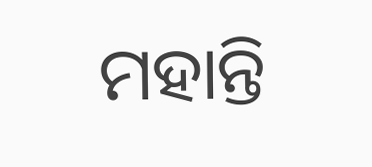ମହାନ୍ତି